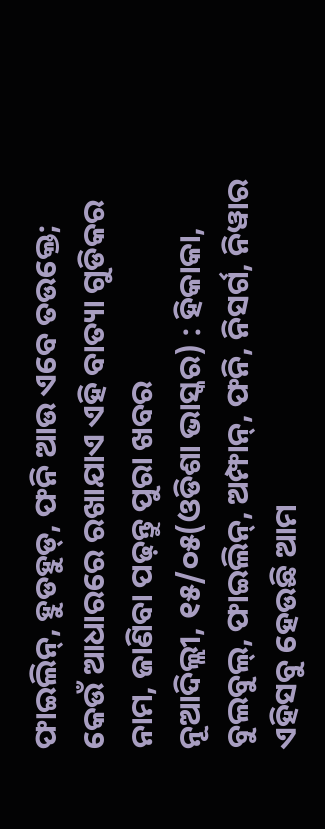ଫାଇଲିନ୍, ହୁଡହୁଡ୍, ଫନି ଆଉ ଏବେ ତଉକ୍ତେ; କେଉଁ ଆଧାରରେ ରଖାଯାଏ ଏହି ବାତ୍ୟା ଗୁଡିକର ନାମ, ଜାଣିବା ପଢ଼ନ୍ତୁ ପୁରା ଖବର
ନୂଆଦିଲ୍ଲୀ, ୧୫/୦୫(ଓଡିଶା ଭାସ୍କର) : ହିକାକା, ବୁଲବୁଲ୍, ଫାଇଲିନ୍, ଅମ୍ଫାନ୍, ଫନି, ନିସର୍ଗ, ନିୱାର ଏହିସବୁ ହେଉଛି ଆମ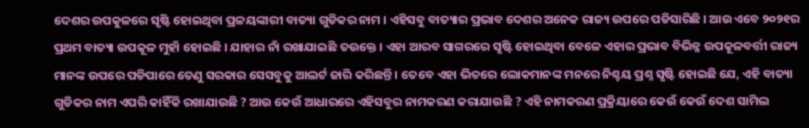ଦେଶର ଉପକୁଳରେ ସୃଷ୍ଟି ହୋଇଥିବା ପ୍ରଳୟଙ୍କାରୀ ବାତ୍ୟା ଗୁଡିକର ନାମ । ଏହିସବୁ ବାତ୍ୟାର ପ୍ରଭାବ ଦେଶର ଅନେକ ରାଜ୍ୟ ଉପରେ ପଡିସାରିଛି । ଆଉ ଏବେ ୨୦୨୧ର ପ୍ରଥମ ବାତ୍ୟା ଉପକୂଳ ମୁହାଁ ହୋଇଛି । ଯାହାର ନାଁ ରଖାଯାଇଛି ତଉକ୍ତେ । ଏହା ଆରବ ସାଗରରେ ସୃଷ୍ଟି ହୋଇଥିବା ବେଳେ ଏହାର ପ୍ରଭାବ ବିଭିନ୍ନ ଉପକୂଳବର୍ତ୍ତୀ ରାଜ୍ୟ ମାନଙ୍କ ଉପରେ ପଡିପାରେ ତେଣୁ ସରକାର ସେସବୁକୁ ଆଲର୍ଟ ଜାରି କରିଛନ୍ତି । ତେବେ ଏହା ଭିତରେ ଲୋକମାନଙ୍କ ମନରେ ନିଶ୍ଚୟ ପ୍ରଶ୍ନ ସୃଷ୍ଟି ହୋଇଛି ଯେ, ଏହି ବାତ୍ୟା ଗୁଡିକର ନାମ ଏପରି କାହିଁକି ରଖାଯାଉଛି ? ଆଉ କେଉଁ ଆଧାରରେ ଏହିସବୁର ନାମକରଣ କରାଯାଉଛି ? ଏହି ନାମକରଣ ପ୍ରକ୍ରିୟାରେ କେଉଁ କେଉଁ ଦେଶ ସାମିଲ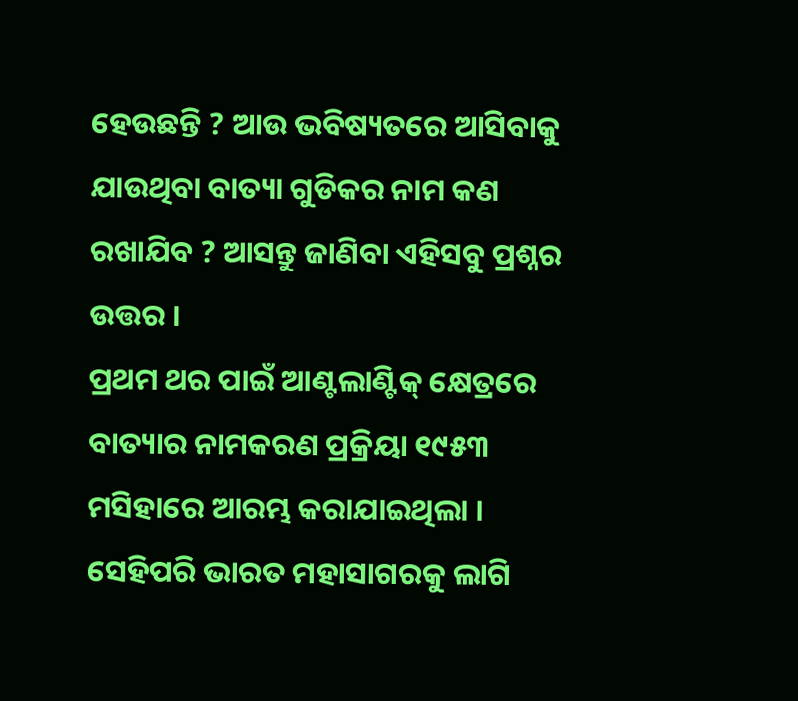ହେଉଛନ୍ତି ? ଆଉ ଭବିଷ୍ୟତରେ ଆସିବାକୁ ଯାଉଥିବା ବାତ୍ୟା ଗୁଡିକର ନାମ କଣ ରଖାଯିବ ? ଆସନ୍ତୁ ଜାଣିବା ଏହିସବୁ ପ୍ରଶ୍ନର ଉତ୍ତର ।
ପ୍ରଥମ ଥର ପାଇଁ ଆଣ୍ଟଲାଣ୍ଟିକ୍ କ୍ଷେତ୍ରରେ ବାତ୍ୟାର ନାମକରଣ ପ୍ରକ୍ରିୟା ୧୯୫୩ ମସିହାରେ ଆରମ୍ଭ କରାଯାଇଥିଲା । ସେହିପରି ଭାରତ ମହାସାଗରକୁ ଲାଗି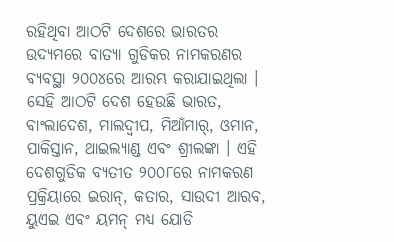ରହିଥିବା ଆଠଟି ଦେଶରେ ଭାରତର ଉଦ୍ୟମରେ ବାତ୍ୟା ଗୁଡିକର ନାମକରଣର ବ୍ୟବସ୍ଥା ୨୦୦୪ରେ ଆରମ୍ଭ କରାଯାଇଥିଲା । ସେହି ଆଠଟି ଦେଶ ହେଉଛି ଭାରତ, ବାଂଲାଦେଶ, ମାଲଦ୍ୱୀପ, ମିଆଁମାର୍, ଓମାନ, ପାକିସ୍ତାନ, ଥାଇଲ୍ୟାଣ୍ଡ ଏବଂ ଶ୍ରୀଲଙ୍କା । ଏହି ଦେଶଗୁଡିକ ବ୍ୟତୀତ ୨୦୦୮ରେ ନାମକରଣ ପ୍ରକ୍ରିୟାରେ ଇରାନ୍, କତାର, ସାଉଦୀ ଆରବ, ୟୁଏଇ ଏବଂ ୟମନ୍ ମଧ୍ୟ ଯୋଡି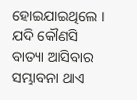ହୋଇଯାଇଥିଲେ । ଯଦି କୌଣସି ବାତ୍ୟା ଆସିବାର ସମ୍ଭାବନା ଥାଏ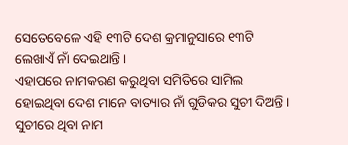ସେତେବେଳେ ଏହି ୧୩ଟି ଦେଶ କ୍ରମାନୁସାରେ ୧୩ଟି ଲେଖାଏଁ ନାଁ ଦେଇଥାନ୍ତି ।
ଏହାପରେ ନାମକରଣ କରୁଥିବା ସମିତିରେ ସାମିଲ ହୋଇଥିବା ଦେଶ ମାନେ ବାତ୍ୟାର ନାଁ ଗୁଡିକର ସୁଚୀ ଦିଅନ୍ତି । ସୁଚୀରେ ଥିବା ନାମ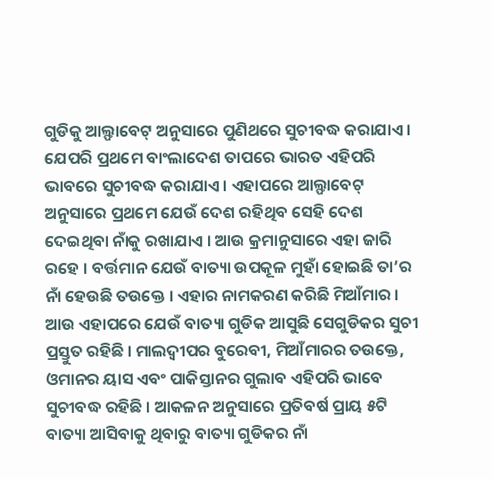ଗୁଡିକୁ ଆଲ୍ଫାବେଟ୍ ଅନୁସାରେ ପୁଣିଥରେ ସୁଚୀବଦ୍ଧ କରାଯାଏ । ଯେପରି ପ୍ରଥମେ ବାଂଲାଦେଶ ତାପରେ ଭାରତ ଏହିପରି ଭାବରେ ସୁଚୀବଦ୍ଧ କରାଯାଏ । ଏହାପରେ ଆଲ୍ଫାବେଟ୍ ଅନୁସାରେ ପ୍ରଥମେ ଯେଉଁ ଦେଶ ରହିଥିବ ସେହି ଦେଶ ଦେଇଥିବା ନାଁକୁ ରଖାଯାଏ । ଆଉ କ୍ରମାନୁସାରେ ଏହା ଜାରି ରହେ । ବର୍ତ୍ତମାନ ଯେଉଁ ବାତ୍ୟା ଉପକୂଳ ମୁହାଁ ହୋଇଛି ତା’ର ନାଁ ହେଉଛି ତଉକ୍ତେ । ଏହାର ନାମକରଣ କରିଛି ମିଆଁମାର । ଆଉ ଏହାପରେ ଯେଉଁ ବାତ୍ୟା ଗୁଡିକ ଆସୁଛି ସେଗୁଡିକର ସୁଚୀ ପ୍ରସ୍ତୁତ ରହିଛି । ମାଲଦ୍ୱୀପର ବୁରେବୀ, ମିଆଁମାରର ତଉକ୍ତେ, ଓମାନର ୟାସ ଏବଂ ପାକିସ୍ତାନର ଗୁଲାବ ଏହିପରି ଭାବେ ସୁଚୀବଦ୍ଧ ରହିଛି । ଆକଳନ ଅନୁସାରେ ପ୍ରତିବର୍ଷ ପ୍ରାୟ ୫ଟି ବାତ୍ୟା ଆସିବାକୁ ଥିବାରୁ ବାତ୍ୟା ଗୁଡିକର ନାଁ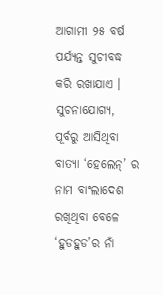ଆଗାମୀ ୨୫ ବର୍ଷ ପର୍ଯ୍ୟନ୍ତ ସୁଚୀବଦ୍ଧ କରି ରଖାଯାଏ ।
ସୁଚନାଯୋଗ୍ୟ, ପୂର୍ବରୁ ଆସିଥିବା ବାତ୍ୟା ‘ହେଲେନ୍’ ର ନାମ ବାଂଲାଦେଶ ରଖିଥିବା ବେଳେ ‘ହୁଡହୁଡ’ର ନାଁ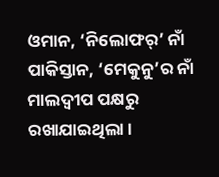ଓମାନ, ‘ନିଲୋଫର୍’ ନାଁ ପାକିସ୍ତାନ, ‘ମେକୁନୁ’ର ନାଁ ମାଲଦ୍ୱୀପ ପକ୍ଷରୁ ରଖାଯାଇଥିଲା ।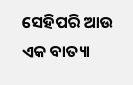ସେହିପରି ଆଉ ଏକ ବାତ୍ୟା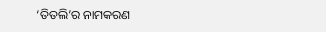‘ତିତଲି’ର ନାମକରଣ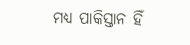ମଧ୍ୟ ପାକିସ୍ତାନ ହିଁ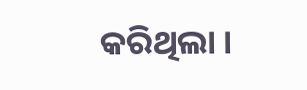କରିଥିଲା ।